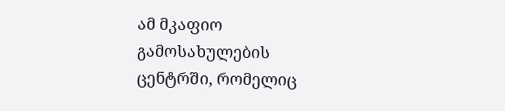ამ მკაფიო გამოსახულების ცენტრში, რომელიც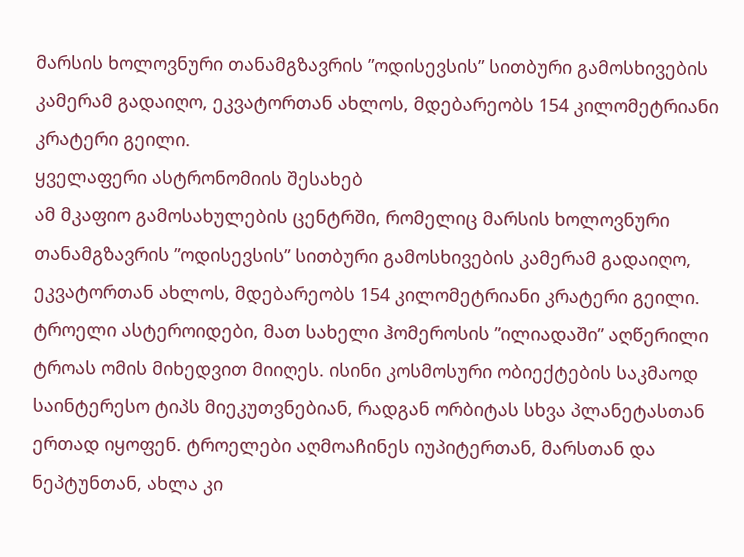მარსის ხოლოვნური თანამგზავრის ”ოდისევსის” სითბური გამოსხივების კამერამ გადაიღო, ეკვატორთან ახლოს, მდებარეობს 154 კილომეტრიანი კრატერი გეილი.
ყველაფერი ასტრონომიის შესახებ
ამ მკაფიო გამოსახულების ცენტრში, რომელიც მარსის ხოლოვნური თანამგზავრის ”ოდისევსის” სითბური გამოსხივების კამერამ გადაიღო, ეკვატორთან ახლოს, მდებარეობს 154 კილომეტრიანი კრატერი გეილი.
ტროელი ასტეროიდები, მათ სახელი ჰომეროსის ”ილიადაში” აღწერილი ტროას ომის მიხედვით მიიღეს. ისინი კოსმოსური ობიექტების საკმაოდ საინტერესო ტიპს მიეკუთვნებიან, რადგან ორბიტას სხვა პლანეტასთან ერთად იყოფენ. ტროელები აღმოაჩინეს იუპიტერთან, მარსთან და ნეპტუნთან, ახლა კი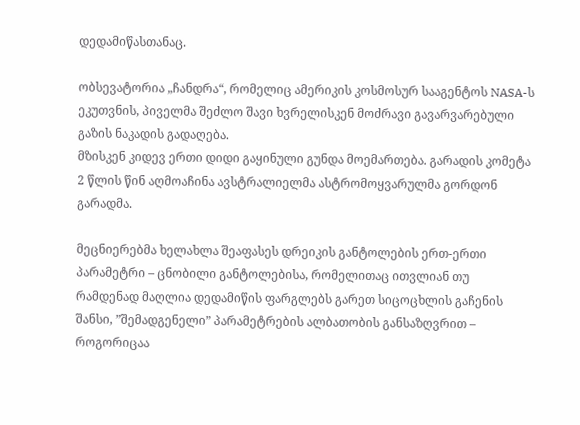დედამიწასთანაც.

ობსევატორია „ჩანდრა“, რომელიც ამერიკის კოსმოსურ სააგენტოს NASA-ს ეკუთვნის, პიველმა შეძლო შავი ხვრელისკენ მოძრავი გავარვარებული გაზის ნაკადის გადაღება.
მზისკენ კიდევ ერთი დიდი გაყინული გუნდა მოემართება. გარადის კომეტა 2 წლის წინ აღმოაჩინა ავსტრალიელმა ასტრომოყვარულმა გორდონ გარადმა.

მეცნიერებმა ხელახლა შეაფასეს დრეიკის განტოლების ერთ-ერთი პარამეტრი – ცნობილი განტოლებისა, რომელითაც ითვლიან თუ რამდენად მაღლია დედამიწის ფარგლებს გარეთ სიცოცხლის გაჩენის შანსი, ”შემადგენელი” პარამეტრების ალბათობის განსაზღვრით – როგორიცაა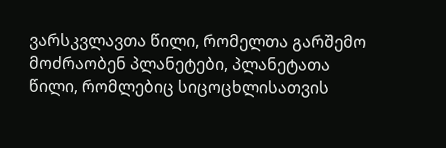ვარსკვლავთა წილი, რომელთა გარშემო მოძრაობენ პლანეტები, პლანეტათა წილი, რომლებიც სიცოცხლისათვის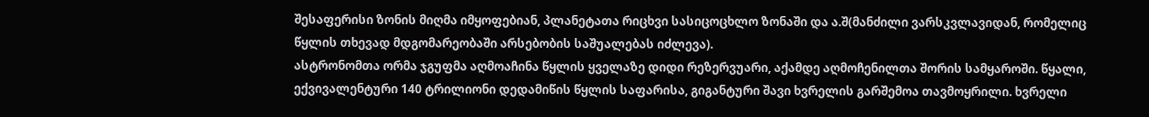შესაფერისი ზონის მიღმა იმყოფებიან, პლანეტათა რიცხვი სასიცოცხლო ზონაში და ა.შ(მანძილი ვარსკვლავიდან, რომელიც წყლის თხევად მდგომარეობაში არსებობის საშუალებას იძლევა).
ასტრონომთა ორმა ჯგუფმა აღმოაჩინა წყლის ყველაზე დიდი რეზერვუარი, აქამდე აღმოჩენილთა შორის სამყაროში. წყალი, ექვივალენტური 140 ტრილიონი დედამიწის წყლის საფარისა, გიგანტური შავი ხვრელის გარშემოა თავმოყრილი. ხვრელი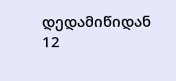დედამიწიდან 12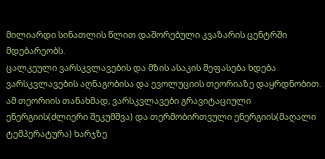მილიარდი სინათლის წლით დაშორებული კვაზარის ცენტრში მდებარეობს.
ცალკეული ვარსკვლავების და მზის ასაკის შეფასება ხდება ვარსკვლავების აღნაგობისა და ევოლუციის თეორიაზე დაყრდნობით. ამ თეორიის თანახმად, ვარსკვლავები გრავიტაციული ენერგიის(ძლიერი შეკუმშვა) და თერმობირთვული ენერგიის(მაღალი ტემპერატურა) ხარჯზე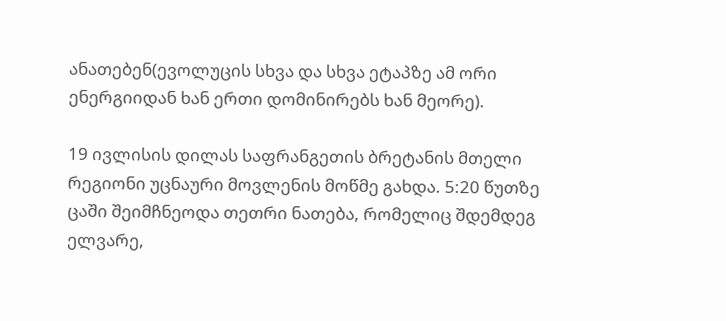ანათებენ(ევოლუცის სხვა და სხვა ეტაპზე ამ ორი ენერგიიდან ხან ერთი დომინირებს ხან მეორე).

19 ივლისის დილას საფრანგეთის ბრეტანის მთელი რეგიონი უცნაური მოვლენის მოწმე გახდა. 5:20 წუთზე ცაში შეიმჩნეოდა თეთრი ნათება, რომელიც შდემდეგ ელვარე,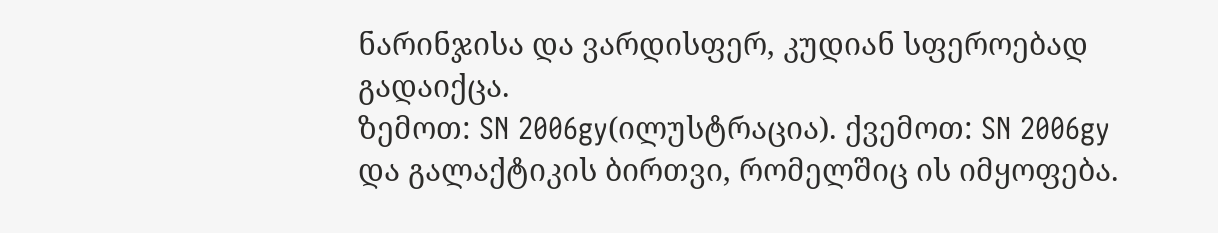ნარინჯისა და ვარდისფერ, კუდიან სფეროებად გადაიქცა.
ზემოთ: SN 2006gy(ილუსტრაცია). ქვემოთ: SN 2006gy და გალაქტიკის ბირთვი, რომელშიც ის იმყოფება.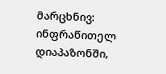მარცხნივ: ინფრაწითელ დიაპაზონში,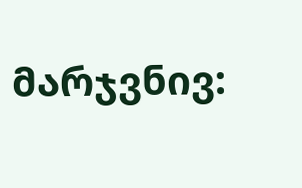მარჯვნივ: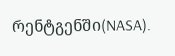რენტგენში(NASA).